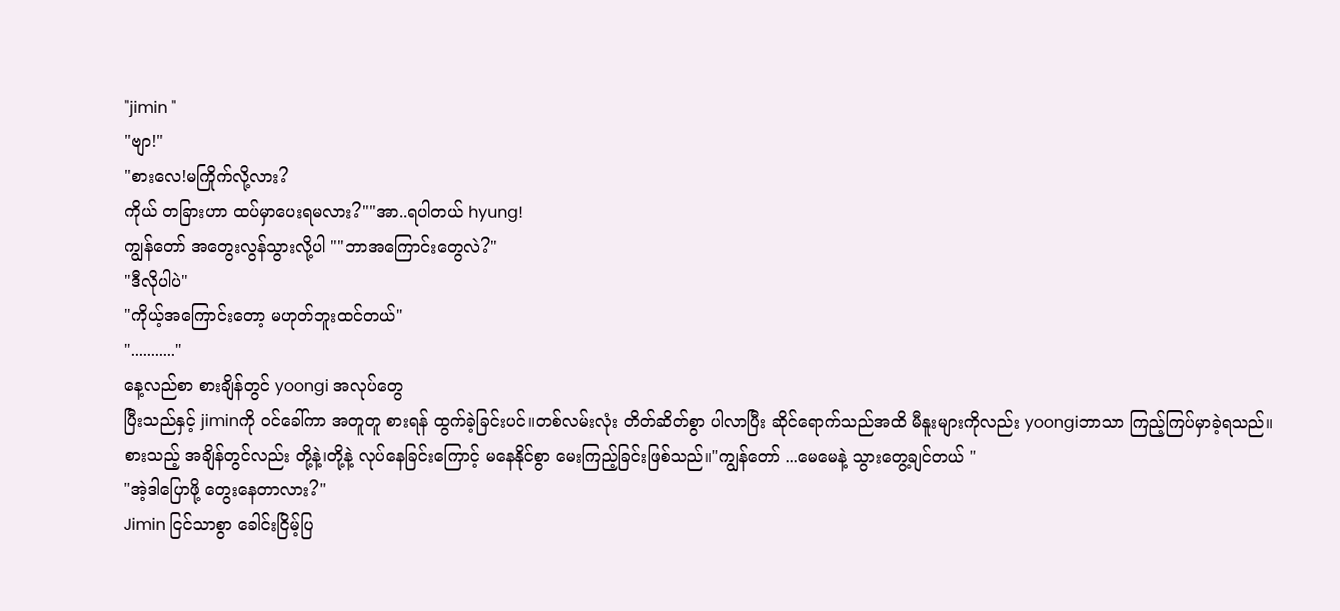"jimin "
"ဗျာ!"
"စားလေ!မကြိုက်လို့လား?
ကိုယ် တခြားဟာ ထပ်မှာပေးရမလား?""အာ..ရပါတယ် hyung!
ကျွန်တော် အတွေးလွန်သွားလို့ပါ ""ဘာအကြောင်းတွေလဲ?"
"ဒီလိုပါပဲ"
"ကိုယ့်အကြောင်းတော့ မဟုတ်ဘူးထင်တယ်"
"..........."
နေ့လည်စာ စားချိန်တွင် yoongi အလုပ်တွေ
ပြီးသည်နှင့် jiminကို ဝင်ခေါ်ကာ အတူတူ စားရန် ထွက်ခဲ့ခြင်းပင်။တစ်လမ်းလုံး တိတ်ဆိတ်စွာ ပါလာပြီး ဆိုင်ရောက်သည်အထိ မီနူးများကိုလည်း yoongiဘာသာ ကြည့်ကြပ်မှာခဲ့ရသည်။စားသည့် အချိန်တွင်လည်း တို့နဲ့၊တို့နဲ့ လုပ်နေခြင်းကြောင့် မနေနိုင်စွာ မေးကြည့်ခြင်းဖြစ်သည်။"ကျွန်တော် ...မေမေနဲ့ သွားတွေ့ချင်တယ် "
"အဲ့ဒါပြောဖို့ တွေးနေတာလား?"
Jimin ငြင်သာစွာ ခေါင်းငြိမ့်ပြ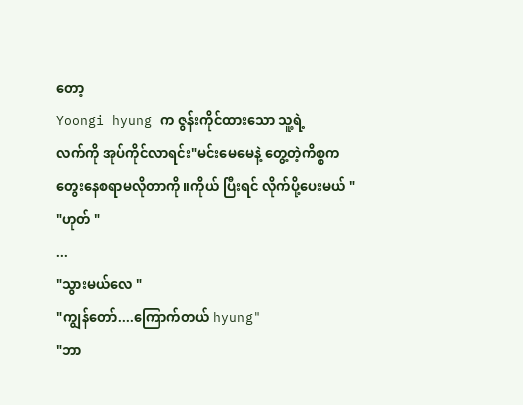တော့
Yoongi hyung က ဇွန်းကိုင်ထားသော သူ့ရဲ့
လက်ကို အုပ်ကိုင်လာရင်း"မင်းမေမေနဲ့ တွေ့တဲ့ကိစ္စက တွေးနေစရာမလိုတာကို။ကိုယ် ပြီးရင် လိုက်ပို့ပေးမယ် "
"ဟုတ် "
...
"သွားမယ်လေ "
"ကျွန်တော်....ကြောက်တယ် hyung"
"ဘာ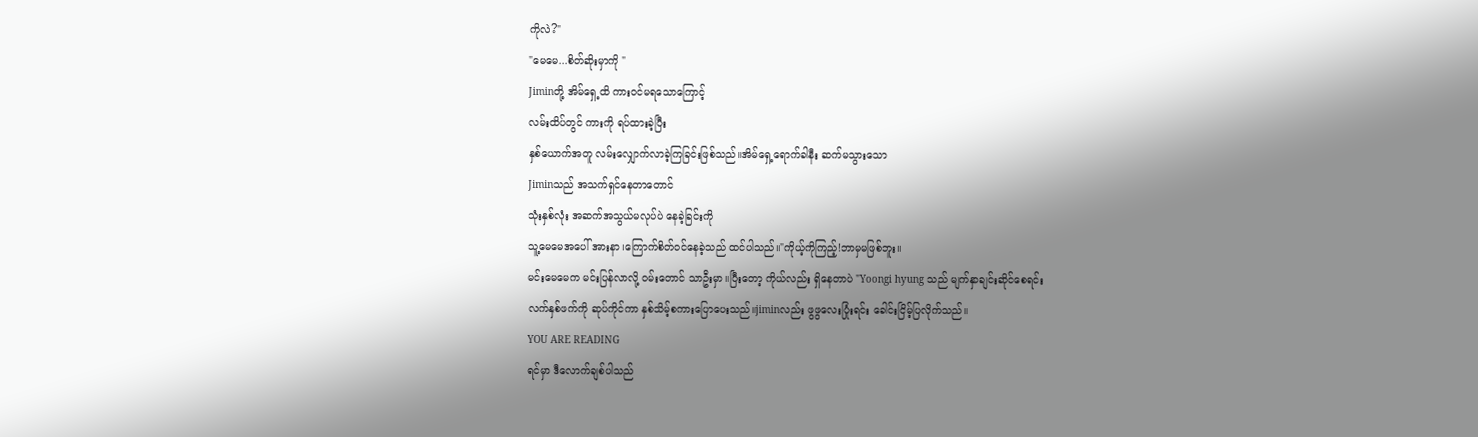ကိုလဲ?"
"မေမေ...စိတ်ဆိုးမှာကို "
Jiminတို့ အိမ်ရှေ့ထိ ကားဝင်မရသောကြောင့်
လမ်းထိပ်တွင် ကားကို ရပ်ထားခဲ့ပြီး
နှစ်ယောက်အတူ လမ်းလျှောက်လာခဲ့ကြခြင်းဖြစ်သည်။အိမ်ရှေ့ရောက်ခါနီး ဆက်မသွားသော
Jiminသည် အသက်ရှင်နေတာတောင်
သုံးနှစ်လုံး အဆက်အသွယ်မလုပ်ပဲ နေခဲ့ခြင်းကို
သူ့မေမေအပေါ် အားနာ၊ကြောက်စိတ်ဝင်နေခဲ့သည် ထင်ပါသည်။"ကိုယ့်ကိုကြည့်!ဘာမှမဖြစ်ဘူး။
မင်းမေမေက မင်းပြန်လာလို့ ဝမ်းတောင် သာဦးမှာ။ပြီးတော့ ကိုယ်လည်း ရှိနေတာပဲ "Yoongi hyung သည် မျက်နှာချင်းဆိုင်စေရင်း
လက်နှစ်ဖက်ကို ဆုပ်ကိုင်ကာ နှစ်သိမ့်စကားပြောပေးသည်။jiminလည်း ဖွဖွလေးပြုံးရင်း ခေါင်းငြိမ့်ပြလိုက်သည်။
YOU ARE READING
ရင်မှာ ဒီလောက်ချစ်ပါသည်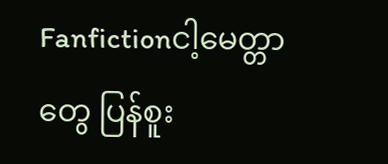Fanfictionငါ့မေတ္တာတွေ ပြန်စူး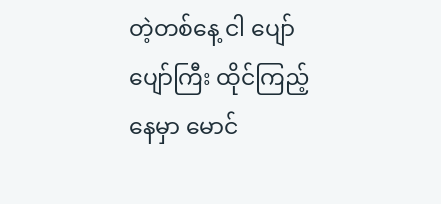တဲ့တစ်နေ့ ငါ ပျော်ပျော်ကြီး ထိုင်ကြည့်နေမှာ မောင်